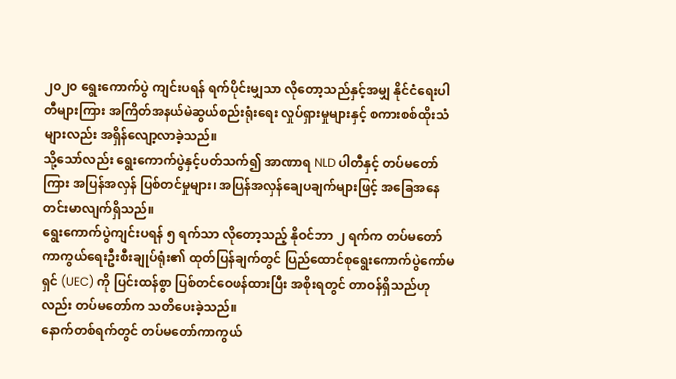၂၀၂၀ ရွေးကောက်ပွဲ ကျင်းပရန် ရက်ပိုင်းမျှသာ လိုတော့သည်နှင့်အမျှ နိုင်ငံရေးပါတီများကြား အကြိတ်အနယ်မဲဆွယ်စည်းရုံးရေး လှုပ်ရှားမှုများနှင့် စကားစစ်ထိုးသံများလည်း အရှိန်လျော့လာခဲ့သည်။
သို့သော်လည်း ရွေးကောက်ပွဲနှင့်ပတ်သက်၍ အာဏာရ NLD ပါတီနှင့် တပ်မတော်ကြား အပြန်အလှန် ပြစ်တင်မှုများ၊ အပြန်အလှန်ချေပချက်များဖြင့် အခြေအနေတင်းမာလျက်ရှိသည်။
ရွေးကောက်ပွဲကျင်းပရန် ၅ ရက်သာ လိုတော့သည့် နိုဝင်ဘာ ၂ ရက်က တပ်မတော်ကာကွယ်ရေးဦးစီးချုပ်ရုံး၏ ထုတ်ပြန်ချက်တွင် ပြည်ထောင်စုရွေးကောက်ပွဲကော်မရှင် (UEC) ကို ပြင်းထန်စွာ ပြစ်တင်ဝေဖန်ထားပြီး အစိုးရတွင် တာဝန်ရှိသည်ဟုလည်း တပ်မတော်က သတိပေးခဲ့သည်။
နောက်တစ်ရက်တွင် တပ်မတော်ကာကွယ်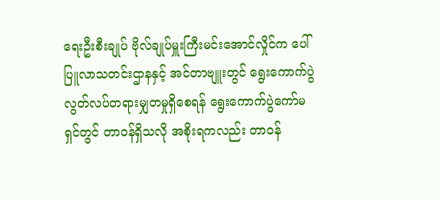ရေးဦးစီးချုပ် ဗိုလ်ချုပ်မှူးကြီးမင်းအောင်လှိုင်က ပေါ်ပြူလာသတင်းဌာနနှင့် အင်တာဗျူးတွင် ရွေးကောက်ပွဲ လွတ်လပ်တရားမျှတမှုရှိစေရန် ရွေးကောက်ပွဲကော်မရှင်တွင် တာဝန်ရှိသလို အစိုးရကလည်း တာဝန်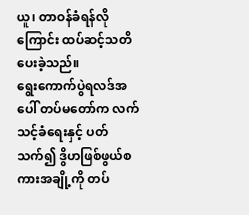ယူ၊ တာဝန်ခံရန်လိုကြောင်း ထပ်ဆင့်သတိပေးခဲ့သည်။
ရွေးကောက်ပွဲရလဒ်အပေါ် တပ်မတော်က လက်သင့်ခံရေးနှင့် ပတ်သက်၍ ဒွိဟဖြစ်ဖွယ်စကားအချို့ကို တပ်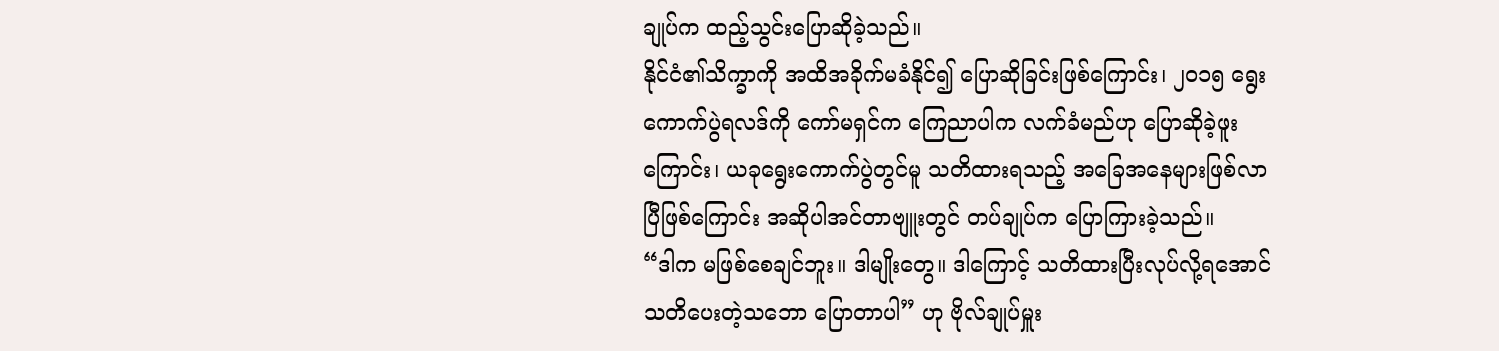ချုပ်က ထည့်သွင်းပြောဆိုခဲ့သည်။
နိုင်ငံ၏သိက္ခာကို အထိအခိုက်မခံနိုင်၍ ပြောဆိုခြင်းဖြစ်ကြောင်း၊ ၂၀၁၅ ရွေးကောက်ပွဲရလဒ်ကို ကော်မရှင်က ကြေညာပါက လက်ခံမည်ဟု ပြောဆိုခဲ့ဖူးကြောင်း၊ ယခုရွေးကောက်ပွဲတွင်မူ သတိထားရသည့် အခြေအနေများဖြစ်လာပြီဖြစ်ကြောင်း အဆိုပါအင်တာဗျူးတွင် တပ်ချုပ်က ပြောကြားခဲ့သည်။
“ဒါက မဖြစ်စေချင်ဘူး။ ဒါမျိုးတွေ။ ဒါကြောင့် သတိထားပြီးလုပ်လို့ရအောင် သတိပေးတဲ့သဘော ပြောတာပါ” ဟု ဗိုလ်ချုပ်မှူး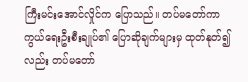ကြီးမင်းအောင်လှိုင်က ပြောသည်။ တပ်မတော်ကာကွယ်ရေးဦးစီးချုပ်၏ ပြောဆိုချက်များမှ ထုတ်နုတ်၍လည်း တပ်မတော်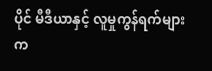ပိုင် မီဒီယာနှင့် လူမှုကွန်ရက်များက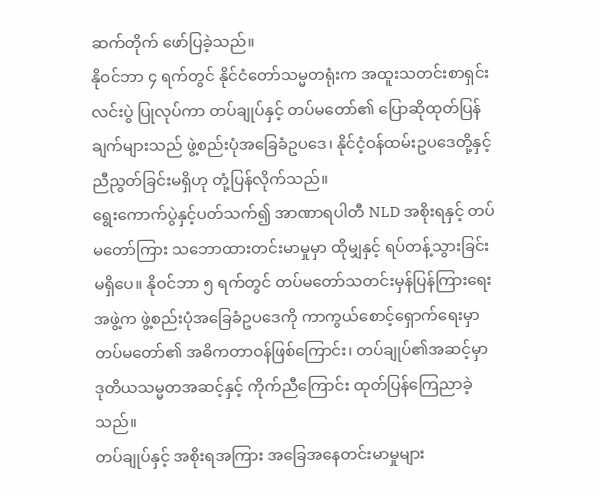ဆက်တိုက် ဖော်ပြခဲ့သည်။
နိုဝင်ဘာ ၄ ရက်တွင် နိုင်ငံတော်သမ္မတရုံးက အထူးသတင်းစာရှင်းလင်းပွဲ ပြုလုပ်ကာ တပ်ချုပ်နှင့် တပ်မတော်၏ ပြောဆိုထုတ်ပြန်ချက်များသည် ဖွဲ့စည်းပုံအခြေခံဥပဒေ၊ နိုင်ငံ့ဝန်ထမ်းဥပဒေတို့နှင့် ညီညွတ်ခြင်းမရှိဟု တုံ့ပြန်လိုက်သည်။
ရွေးကောက်ပွဲနှင့်ပတ်သက်၍ အာဏာရပါတီ NLD အစိုးရနှင့် တပ်မတော်ကြား သဘောထားတင်းမာမှုမှာ ထိုမျှနှင့် ရပ်တန့်သွားခြင်း မရှိပေ။ နိုဝင်ဘာ ၅ ရက်တွင် တပ်မတော်သတင်းမှန်ပြန်ကြားရေးအဖွဲ့က ဖွဲ့စည်းပုံအခြေခံဥပဒေကို ကာကွယ်စောင့်ရှောက်ရေးမှာ တပ်မတော်၏ အဓိကတာဝန်ဖြစ်ကြောင်း၊ တပ်ချုပ်၏အဆင့်မှာ ဒုတိယသမ္မတအဆင့်နှင့် ကိုက်ညီကြောင်း ထုတ်ပြန်ကြေညာခဲ့သည်။
တပ်ချုပ်နှင့် အစိုးရအကြား အခြေအနေတင်းမာမှုများ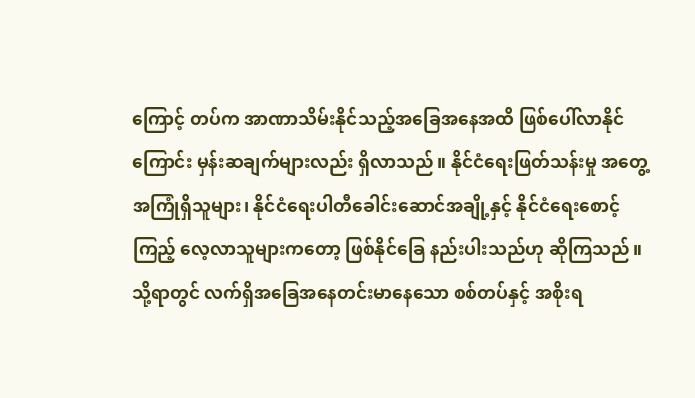ကြောင့် တပ်က အာဏာသိမ်းနိုင်သည့်အခြေအနေအထိ ဖြစ်ပေါ်လာနိုင်ကြောင်း မှန်းဆချက်များလည်း ရှိလာသည်။ နိုင်ငံရေးဖြတ်သန်းမှု အတွေ့အကြုံရှိသူများ၊ နိုင်ငံရေးပါတီခေါင်းဆောင်အချို့နှင့် နိုင်ငံရေးစောင့်ကြည့် လေ့လာသူများကတော့ ဖြစ်နိုင်ခြေ နည်းပါးသည်ဟု ဆိုကြသည်။
သို့ရာတွင် လက်ရှိအခြေအနေတင်းမာနေသော စစ်တပ်နှင့် အစိုးရ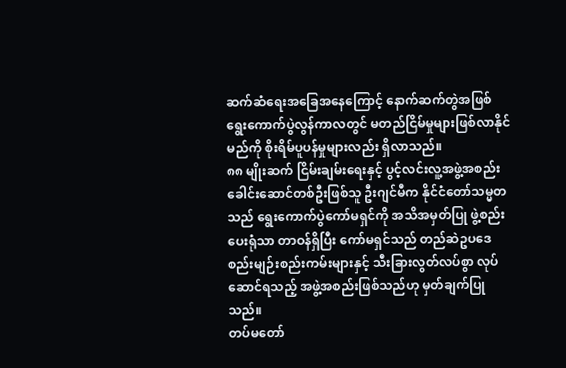ဆက်ဆံရေးအခြေအနေကြောင့် နောက်ဆက်တွဲအဖြစ် ရွေးကောက်ပွဲလွန်ကာလတွင် မတည်ငြိမ်မှုများဖြစ်လာနိုင်မည်ကို စိုးရိမ်ပူပန်မှုများလည်း ရှိလာသည်။
၈၈ မျိုးဆက် ငြိမ်းချမ်းရေးနှင့် ပွင့်လင်းလူ့အဖွဲ့အစည်း ခေါင်းဆောင်တစ်ဦးဖြစ်သူ ဦးဂျင်မီက နိုင်ငံတော်သမ္မတသည် ရွေးကောက်ပွဲကော်မရှင်ကို အသိအမှတ်ပြု ဖွဲ့စည်းပေးရုံသာ တာဝန်ရှိပြီး ကော်မရှင်သည် တည်ဆဲဥပဒေ စည်းမျဉ်းစည်းကမ်းများနှင့် သီးခြားလွတ်လပ်စွာ လုပ်ဆောင်ရသည့် အဖွဲ့အစည်းဖြစ်သည်ဟု မှတ်ချက်ပြုသည်။
တပ်မတော်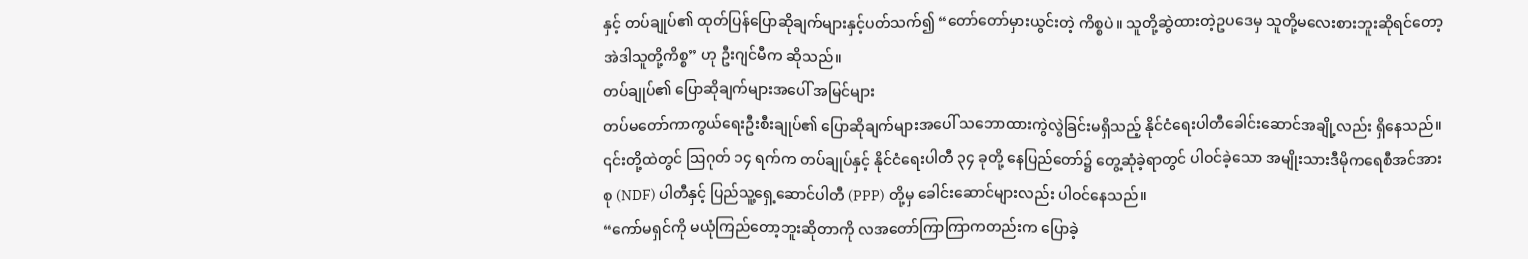နှင့် တပ်ချုပ်၏ ထုတ်ပြန်ပြောဆိုချက်များနှင့်ပတ်သက်၍ “တော်တော်မှားယွင်းတဲ့ ကိစ္စပဲ။ သူတို့ဆွဲထားတဲ့ဥပဒေမှ သူတို့မလေးစားဘူးဆိုရင်တော့ အဲဒါသူတို့ကိစ္စ” ဟု ဦးဂျင်မီက ဆိုသည်။
တပ်ချုပ်၏ ပြောဆိုချက်များအပေါ် အမြင်များ
တပ်မတော်ကာကွယ်ရေးဦးစီးချုပ်၏ ပြောဆိုချက်များအပေါ် သဘောထားကွဲလွဲခြင်းမရှိသည့် နိုင်ငံရေးပါတီခေါင်းဆောင်အချို့လည်း ရှိနေသည်။ ၎င်းတို့ထဲတွင် ဩဂုတ် ၁၄ ရက်က တပ်ချုပ်နှင့် နိုင်ငံရေးပါတီ ၃၄ ခုတို့ နေပြည်တော်၌ တွေ့ဆုံခဲ့ရာတွင် ပါဝင်ခဲ့သော အမျိုးသားဒီမိုကရေစီအင်အားစု (NDF) ပါတီနှင့် ပြည်သူ့ရှေ့ဆောင်ပါတီ (PPP) တို့မှ ခေါင်းဆောင်များလည်း ပါဝင်နေသည်။
“ကော်မရှင်ကို မယုံကြည်တော့ဘူးဆိုတာကို လအတော်ကြာကြာကတည်းက ပြောခဲ့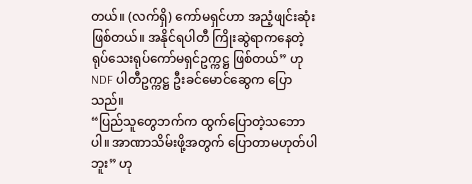တယ်။ (လက်ရှိ) ကော်မရှင်ဟာ အညံ့ဖျင်းဆုံးဖြစ်တယ်။ အနိုင်ရပါတီ ကြိုးဆွဲရာကနေတဲ့ ရုပ်သေးရုပ်ကော်မရှင်ဥက္ကဋ္ဌ ဖြစ်တယ်” ဟု NDF ပါတီဥက္ကဋ္ဌ ဦးခင်မောင်ဆွေက ပြောသည်။
“ပြည်သူတွေဘက်က ထွက်ပြောတဲ့သဘောပါ။ အာဏာသိမ်းဖို့အတွက် ပြောတာမဟုတ်ပါဘူး” ဟု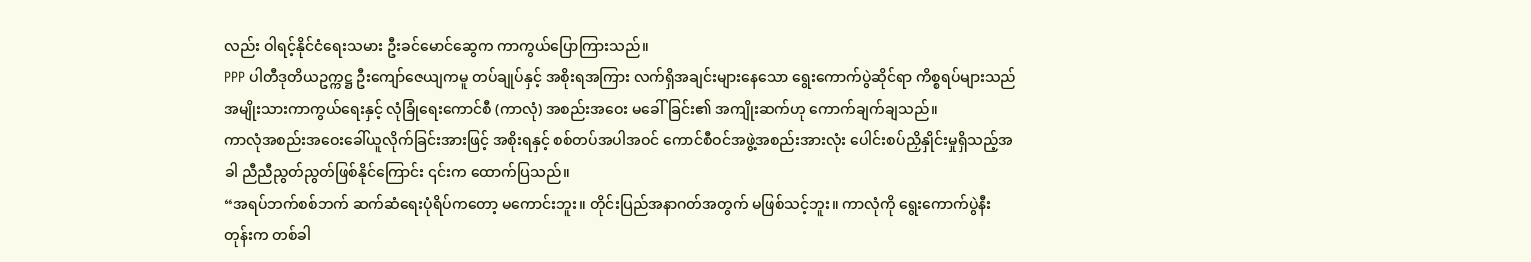လည်း ဝါရင့်နိုင်ငံရေးသမား ဦးခင်မောင်ဆွေက ကာကွယ်ပြောကြားသည်။
PPP ပါတီဒုတိယဥက္ကဋ္ဌ ဦးကျော်ဇေယျကမူ တပ်ချုပ်နှင့် အစိုးရအကြား လက်ရှိအချင်းများနေသော ရွေးကောက်ပွဲဆိုင်ရာ ကိစ္စရပ်များသည် အမျိုးသားကာကွယ်ရေးနှင့် လုံခြုံရေးကောင်စီ (ကာလုံ) အစည်းအဝေး မခေါ်ခြင်း၏ အကျိုးဆက်ဟု ကောက်ချက်ချသည်။
ကာလုံအစည်းအဝေးခေါ်ယူလိုက်ခြင်းအားဖြင့် အစိုးရနှင့် စစ်တပ်အပါအဝင် ကောင်စီဝင်အဖွဲ့အစည်းအားလုံး ပေါင်းစပ်ညှိနှိုင်းမှုရှိသည့်အခါ ညီညီညွတ်ညွတ်ဖြစ်နိုင်ကြောင်း ၎င်းက ထောက်ပြသည်။
“အရပ်ဘက်စစ်ဘက် ဆက်ဆံရေးပုံရိပ်ကတော့ မကောင်းဘူး။ တိုင်းပြည်အနာဂတ်အတွက် မဖြစ်သင့်ဘူး။ ကာလုံကို ရွေးကောက်ပွဲနီးတုန်းက တစ်ခါ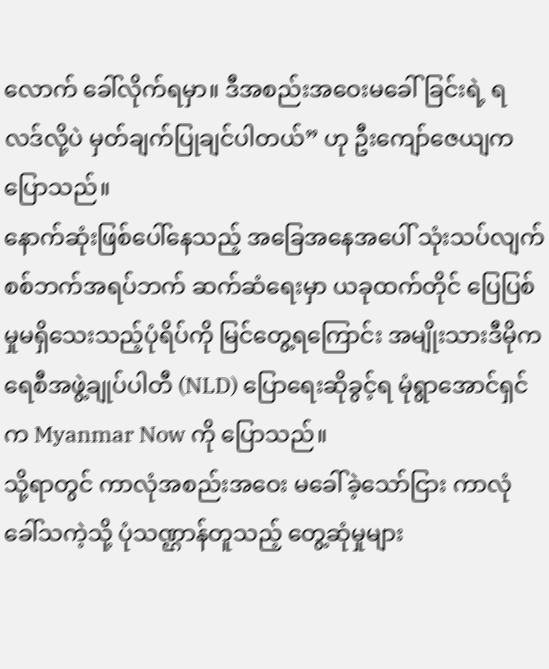လောက် ခေါ်လိုက်ရမှာ။ ဒီအစည်းအဝေးမခေါ်ခြင်းရဲ့ ရလဒ်လို့ပဲ မှတ်ချက်ပြုချင်ပါတယ်” ဟု ဦးကျော်ဇေယျက ပြောသည်။
နောက်ဆုံးဖြစ်ပေါ်နေသည့် အခြေအနေအပေါ် သုံးသပ်လျက် စစ်ဘက်အရပ်ဘက် ဆက်ဆံရေးမှာ ယခုထက်တိုင် ပြေပြစ်မှုမရှိသေးသည့်ပုံရိပ်ကို မြင်တွေ့ရကြောင်း အမျိုးသားဒီမိုကရေစီအဖွဲ့ချုပ်ပါတီ (NLD) ပြောရေးဆိုခွင့်ရ မုံရွာအောင်ရှင်က Myanmar Now ကို ပြောသည်။
သို့ရာတွင် ကာလုံအစည်းအဝေး မခေါ်ခဲ့သော်ငြား ကာလုံခေါ်သကဲ့သို့ ပုံသဏ္ဌာန်တူသည့် တွေ့ဆုံမှုများ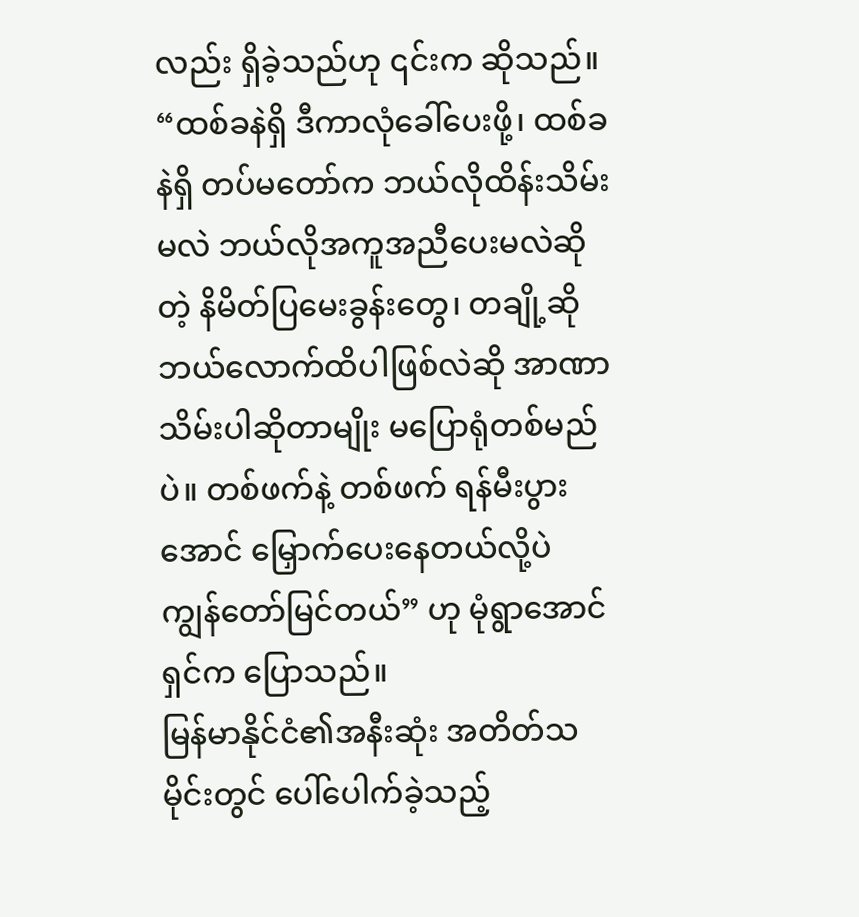လည်း ရှိခဲ့သည်ဟု ၎င်းက ဆိုသည်။
“ထစ်ခနဲရှိ ဒီကာလုံခေါ်ပေးဖို့၊ ထစ်ခနဲရှိ တပ်မတော်က ဘယ်လိုထိန်းသိမ်းမလဲ ဘယ်လိုအကူအညီပေးမလဲဆိုတဲ့ နိမိတ်ပြမေးခွန်းတွေ၊ တချို့ဆို ဘယ်လောက်ထိပါဖြစ်လဲဆို အာဏာသိမ်းပါဆိုတာမျိုး မပြောရုံတစ်မည်ပဲ။ တစ်ဖက်နဲ့ တစ်ဖက် ရန်မီးပွားအောင် မြှောက်ပေးနေတယ်လို့ပဲ ကျွန်တော်မြင်တယ်” ဟု မုံရွာအောင်ရှင်က ပြောသည်။
မြန်မာနိုင်ငံ၏အနီးဆုံး အတိတ်သမိုင်းတွင် ပေါ်ပေါက်ခဲ့သည့်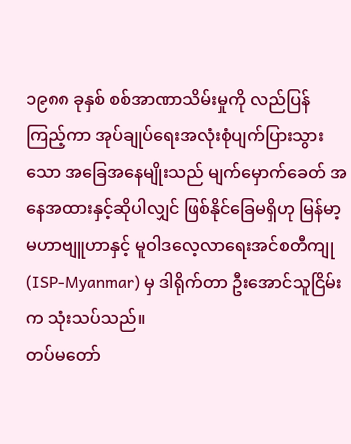၁၉၈၈ ခုနှစ် စစ်အာဏာသိမ်းမှုကို လည်ပြန်ကြည့်ကာ အုပ်ချုပ်ရေးအလုံးစုံပျက်ပြားသွားသော အခြေအနေမျိုးသည် မျက်မှောက်ခေတ် အနေအထားနှင့်ဆိုပါလျှင် ဖြစ်နိုင်ခြေမရှိဟု မြန်မာ့မဟာဗျူဟာနှင့် မူဝါဒလေ့လာရေးအင်စတီကျု (ISP-Myanmar) မှ ဒါရိုက်တာ ဦးအောင်သူငြိမ်းက သုံးသပ်သည်။
တပ်မတော်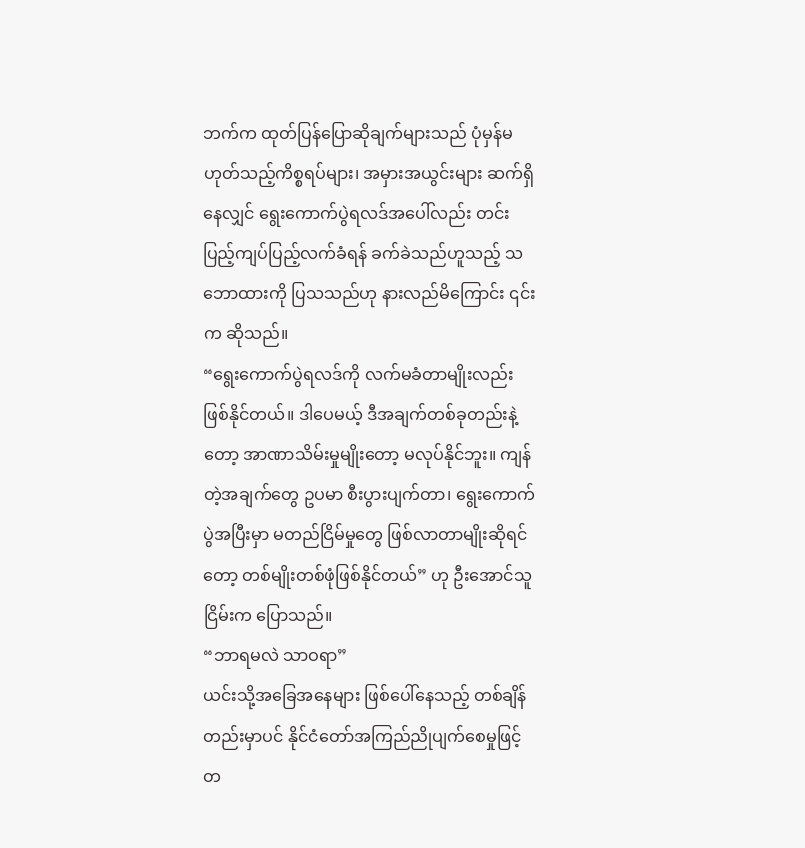ဘက်က ထုတ်ပြန်ပြောဆိုချက်များသည် ပုံမှန်မဟုတ်သည့်ကိစ္စရပ်များ၊ အမှားအယွင်းများ ဆက်ရှိနေလျှင် ရွေးကောက်ပွဲရလဒ်အပေါ်လည်း တင်းပြည့်ကျပ်ပြည့်လက်ခံရန် ခက်ခဲသည်ဟူသည့် သဘောထားကို ပြသသည်ဟု နားလည်မိကြောင်း ၎င်းက ဆိုသည်။
“ရွေးကောက်ပွဲရလဒ်ကို လက်မခံတာမျိုးလည်း ဖြစ်နိုင်တယ်။ ဒါပေမယ့် ဒီအချက်တစ်ခုတည်းနဲ့တော့ အာဏာသိမ်းမှုမျိုးတော့ မလုပ်နိုင်ဘူး။ ကျန်တဲ့အချက်တွေ ဥပမာ စီးပွားပျက်တာ၊ ရွေးကောက်ပွဲအပြီးမှာ မတည်ငြိမ်မှုတွေ ဖြစ်လာတာမျိုးဆိုရင်တော့ တစ်မျိုးတစ်ဖုံဖြစ်နိုင်တယ်” ဟု ဦးအောင်သူငြိမ်းက ပြောသည်။
“ဘာရမလဲ သာဝရာ”
ယင်းသို့အခြေအနေများ ဖြစ်ပေါ်နေသည့် တစ်ချိန်တည်းမှာပင် နိုင်ငံတော်အကြည်ညိုပျက်စေမှုဖြင့် တ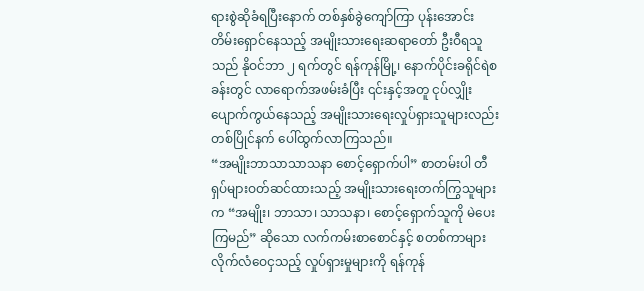ရားစွဲဆိုခံရပြီးနောက် တစ်နှစ်ခွဲကျော်ကြာ ပုန်းအောင်းတိမ်းရှောင်နေသည့် အမျိုးသားရေးဆရာတော် ဦးဝီရသူသည် နိုဝင်ဘာ ၂ ရက်တွင် ရန်ကုန်မြို့၊ နောက်ပိုင်းခရိုင်ရဲစခန်းတွင် လာရောက်အဖမ်းခံပြီး ၎င်းနှင့်အတူ ငုပ်လျှိုးပျောက်ကွယ်နေသည့် အမျိုးသားရေးလှုပ်ရှားသူများလည်း တစ်ပြိုင်နက် ပေါ်ထွက်လာကြသည်။
“အမျိုးဘာသာသာသနာ စောင့်ရှောက်ပါ” စာတမ်းပါ တီရှပ်များဝတ်ဆင်ထားသည့် အမျိုးသားရေးတက်ကြွသူများက “အမျိုး၊ ဘာသာ၊ သာသနာ၊ စောင့်ရှောက်သူကို မဲပေးကြမည်” ဆိုသော လက်ကမ်းစာစောင်နှင့် စတစ်ကာများ လိုက်လံဝေငှသည့် လှုပ်ရှားမှုများကို ရန်ကုန်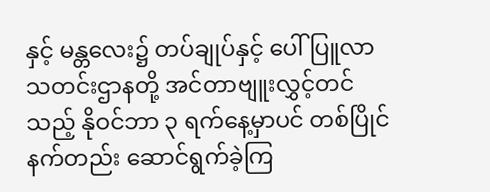နှင့် မန္တလေး၌ တပ်ချုပ်နှင့် ပေါ်ပြူလာသတင်းဌာနတို့ အင်တာဗျူးလွှင့်တင်သည့် နိုဝင်ဘာ ၃ ရက်နေ့မှာပင် တစ်ပြိုင်နက်တည်း ဆောင်ရွက်ခဲ့ကြ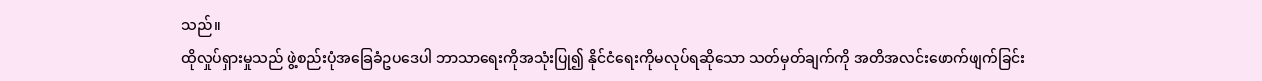သည်။
ထိုလှုပ်ရှားမှုသည် ဖွဲ့စည်းပုံအခြေခံဥပဒေပါ ဘာသာရေးကိုအသုံးပြု၍ နိုင်ငံရေးကိုမလုပ်ရဆိုသော သတ်မှတ်ချက်ကို အတိအလင်းဖောက်ဖျက်ခြင်း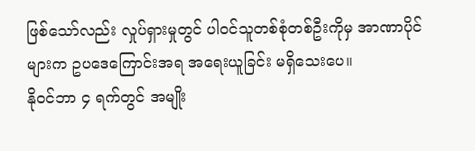ဖြစ်သော်လည်း လှုပ်ရှားမှုတွင် ပါဝင်သူတစ်စုံတစ်ဦးကိုမှ အာဏာပိုင်များက ဥပဒေကြောင်းအရ အရေးယူခြင်း မရှိသေးပေ။
နိုဝင်ဘာ ၄ ရက်တွင် အမျိုး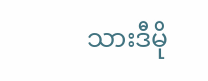သားဒီမို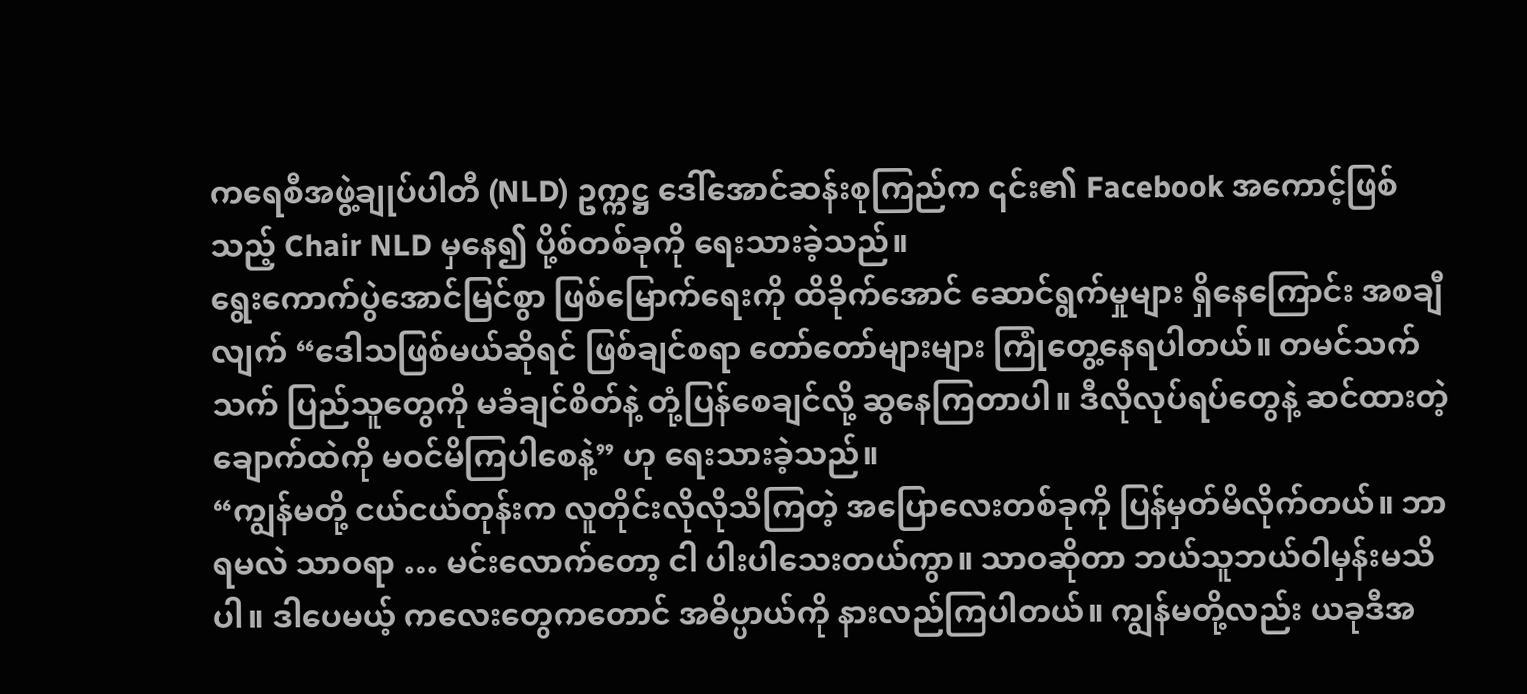ကရေစီအဖွဲ့ချုပ်ပါတီ (NLD) ဥက္ကဋ္ဌ ဒေါ်အောင်ဆန်းစုကြည်က ၎င်း၏ Facebook အကောင့်ဖြစ်သည့် Chair NLD မှနေ၍ ပို့စ်တစ်ခုကို ရေးသားခဲ့သည်။
ရွေးကောက်ပွဲအောင်မြင်စွာ ဖြစ်မြောက်ရေးကို ထိခိုက်အောင် ဆောင်ရွက်မှုများ ရှိနေကြောင်း အစချီလျက် “ဒေါသဖြစ်မယ်ဆိုရင် ဖြစ်ချင်စရာ တော်တော်များများ ကြုံတွေ့နေရပါတယ်။ တမင်သက်သက် ပြည်သူတွေကို မခံချင်စိတ်နဲ့ တုံ့ပြန်စေချင်လို့ ဆွနေကြတာပါ။ ဒီလိုလုပ်ရပ်တွေနဲ့ ဆင်ထားတဲ့ ချောက်ထဲကို မဝင်မိကြပါစေနဲ့” ဟု ရေးသားခဲ့သည်။
“ကျွန်မတို့ ငယ်ငယ်တုန်းက လူတိုင်းလိုလိုသိကြတဲ့ အပြောလေးတစ်ခုကို ပြန်မှတ်မိလိုက်တယ်။ ဘာရမလဲ သာဝရာ … မင်းလောက်တော့ ငါ ပါးပါသေးတယ်ကွာ။ သာဝဆိုတာ ဘယ်သူဘယ်ဝါမှန်းမသိပါ။ ဒါပေမယ့် ကလေးတွေကတောင် အဓိပ္ပာယ်ကို နားလည်ကြပါတယ်။ ကျွန်မတို့လည်း ယခုဒီအ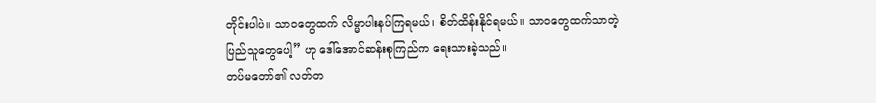တိုင်းပါပဲ။ သာဝတွေထက် လိမ္မာပါးနပ်ကြရမယ်၊ စိတ်ထိန်းနိုင်ရမယ်။ သာဝတွေထက်သာတဲ့ ပြည်သူတွေပေါ့” ဟု ဒေါ်အောင်ဆန်းစုကြည်က ရေးသားခဲ့သည်။
တပ်မတော်၏ လတ်တ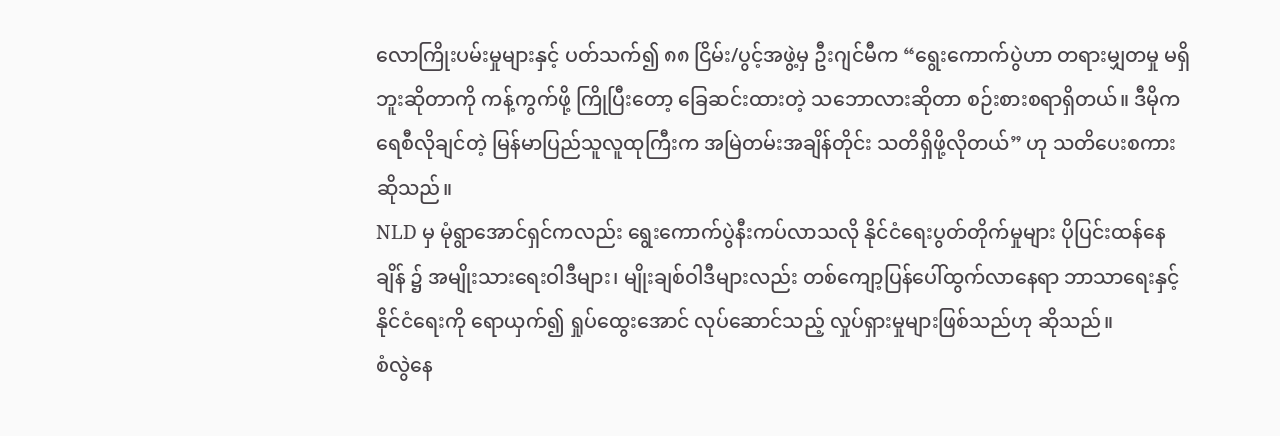လောကြိုးပမ်းမှုများနှင့် ပတ်သက်၍ ၈၈ ငြိမ်း/ပွင့်အဖွဲ့မှ ဦးဂျင်မီက “ရွေးကောက်ပွဲဟာ တရားမျှတမှု မရှိဘူးဆိုတာကို ကန့်ကွက်ဖို့ ကြိုပြီးတော့ ခြေဆင်းထားတဲ့ သဘောလားဆိုတာ စဉ်းစားစရာရှိတယ်။ ဒီမိုကရေစီလိုချင်တဲ့ မြန်မာပြည်သူလူထုကြီးက အမြဲတမ်းအချိန်တိုင်း သတိရှိဖို့လိုတယ်” ဟု သတိပေးစကားဆိုသည်။
NLD မှ မုံရွာအောင်ရှင်ကလည်း ရွေးကောက်ပွဲနီးကပ်လာသလို နိုင်ငံရေးပွတ်တိုက်မှုများ ပိုပြင်းထန်နေချိန် ၌ အမျိုးသားရေးဝါဒီများ၊ မျိုးချစ်ဝါဒီများလည်း တစ်ကျော့ပြန်ပေါ်ထွက်လာနေရာ ဘာသာရေးနှင့် နိုင်ငံရေးကို ရောယှက်၍ ရှုပ်ထွေးအောင် လုပ်ဆောင်သည့် လှုပ်ရှားမှုများဖြစ်သည်ဟု ဆိုသည်။
စံလွဲနေ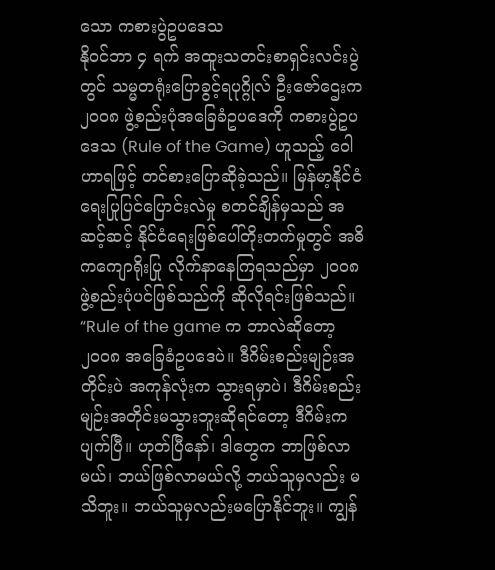သော ကစားပွဲဥပဒေသ
နိုဝင်ဘာ ၄ ရက် အထူးသတင်းစာရှင်းလင်းပွဲတွင် သမ္မတရုံးပြောခွင့်ရပုဂ္ဂိုလ် ဦးဇော်ဌေးက ၂၀၀၈ ဖွဲ့စည်းပုံအခြေခံဥပဒေကို ကစားပွဲဥပဒေသ (Rule of the Game) ဟူသည့် ဝေါဟာရဖြင့် တင်စားပြောဆိုခဲ့သည်။ မြန်မာ့နိုင်ငံရေးပြုပြင်ပြောင်းလဲမှု စတင်ချိန်မှသည် အဆင့်ဆင့် နိုင်ငံရေးဖြစ်ပေါ်တိုးတက်မှုတွင် အဓိကကျောရိုးပြု လိုက်နာနေကြရသည်မှာ ၂၀၀၈ ဖွဲ့စည်းပုံပင်ဖြစ်သည်ကို ဆိုလိုရင်းဖြစ်သည်။
“Rule of the game က ဘာလဲဆိုတော့ ၂၀၀၈ အခြေခံဥပဒေပဲ။ ဒီဂိမ်းစည်းမျဉ်းအတိုင်းပဲ အကုန်လုံးက သွားရမှာပဲ၊ ဒီဂိမ်းစည်းမျဉ်းအတိုင်းမသွားဘူးဆိုရင်တော့ ဒီဂိမ်းက ပျက်ပြီ။ ဟုတ်ပြီနော်၊ ဒါတွေက ဘာဖြစ်လာမယ်၊ ဘယ်ဖြစ်လာမယ်လို့ ဘယ်သူမှလည်း မသိဘူး။ ဘယ်သူမှလည်းမပြောနိုင်ဘူး။ ကျွန်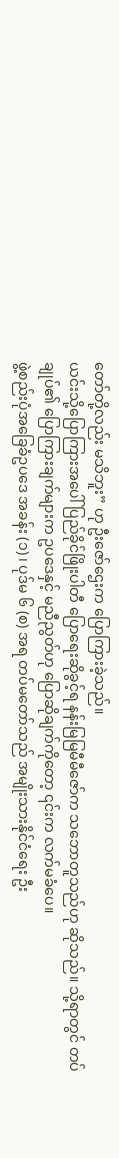တော်တို့လည်း မသိဘူး” ဟု ဦးဇော်ဌေးက ပြောကြားခဲ့သည်။
ယင်းသို့ပြောကြားအပေါ် ပြည်ခိုင်ဖြိုးပါတီ ပြောရေးဆိုခွင့်ရ နန်းမြမြမီမီဇော်က သဘောတူသည်ဟု ဆိုသည်။ သို့ရာတွင် တပ်ချုပ်၏ ပြောကြားချက်များက ဥပဒေနှင့် မညီညွတ်ဟု ပြောဆိုချက်ကိုတော့ ၎င်းက လက်မခံပေ။
ဖွဲ့စည်းပုံအခြေခံဥပဒေ အခန်း (၁)၊ ပုဒ်မ ၆ (စ) အရ တပ်မတော်သည် အမျိုးသားနိုင်ငံရေး ဦး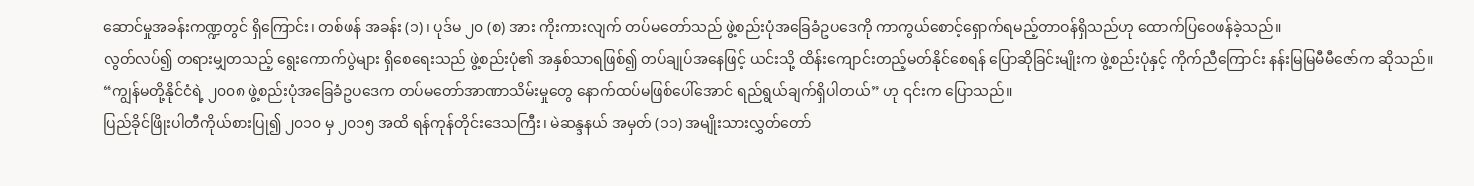ဆောင်မှုအခန်းကဏ္ဍတွင် ရှိကြောင်း၊ တစ်ဖန် အခန်း (၁)၊ ပုဒ်မ ၂၀ (စ) အား ကိုးကားလျက် တပ်မတော်သည် ဖွဲ့စည်းပုံအခြေခံဥပဒေကို ကာကွယ်စောင့်ရှောက်ရမည့်တာဝန်ရှိသည်ဟု ထောက်ပြဝေဖန်ခဲ့သည်။
လွတ်လပ်၍ တရားမျှတသည့် ရွေးကောက်ပွဲများ ရှိစေရေးသည် ဖွဲ့စည်းပုံ၏ အနှစ်သာရဖြစ်၍ တပ်ချုပ်အနေဖြင့် ယင်းသို့ ထိန်းကျောင်းတည့်မတ်နိုင်စေရန် ပြောဆိုခြင်းမျိုးက ဖွဲ့စည်းပုံနှင့် ကိုက်ညီကြောင်း နန်းမြမြမီမီဇော်က ဆိုသည်။
“ကျွန်မတို့နိုင်ငံရဲ့ ၂၀၀၈ ဖွဲ့စည်းပုံအခြေခံဥပဒေက တပ်မတော်အာဏာသိမ်းမှုတွေ နောက်ထပ်မဖြစ်ပေါ်အောင် ရည်ရွယ်ချက်ရှိပါတယ်” ဟု ၎င်းက ပြောသည်။
ပြည်ခိုင်ဖြိုးပါတီကိုယ်စားပြု၍ ၂၀၁၀ မှ ၂၀၁၅ အထိ ရန်ကုန်တိုင်းဒေသကြီး၊ မဲဆန္ဒနယ် အမှတ် (၁၁) အမျိုးသားလွှတ်တော်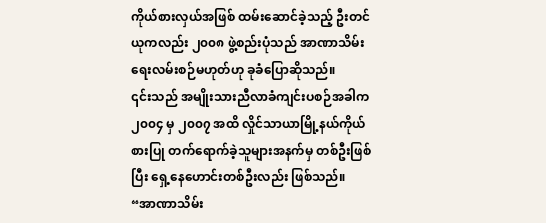ကိုယ်စားလှယ်အဖြစ် ထမ်းဆောင်ခဲ့သည့် ဦးတင်ယုကလည်း ၂၀၀၈ ဖွဲ့စည်းပုံသည် အာဏာသိမ်းရေးလမ်းစဉ်မဟုတ်ဟု ခုခံပြောဆိုသည်။
၎င်းသည် အမျိုးသားညီလာခံကျင်းပစဉ်အခါက ၂၀၀၄ မှ ၂၀၀၇ အထိ လှိုင်သာယာမြို့နယ်ကိုယ်စားပြု တက်ရောက်ခဲ့သူများအနက်မှ တစ်ဦးဖြစ်ပြီး ရှေ့နေဟောင်းတစ်ဦးလည်း ဖြစ်သည်။
“အာဏာသိမ်း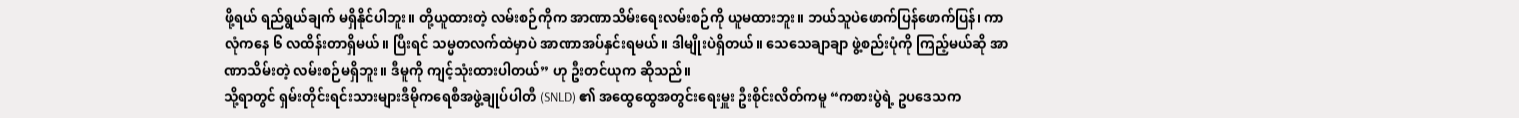ဖို့ရယ် ရည်ရွယ်ချက် မရှိနိုင်ပါဘူး။ တို့ယူထားတဲ့ လမ်းစဉ်ကိုက အာဏာသိမ်းရေးလမ်းစဉ်ကို ယူမထားဘူး။ ဘယ်သူပဲဖောက်ပြန်ဖောက်ပြန်၊ ကာလုံကနေ ၆ လထိန်းတာရှိမယ်။ ပြီးရင် သမ္မတလက်ထဲမှာပဲ အာဏာအပ်နှင်းရမယ်။ ဒါမျိုးပဲရှိတယ်။ သေသေချာချာ ဖွဲ့စည်းပုံကို ကြည့်မယ်ဆို အာဏာသိမ်းတဲ့ လမ်းစဉ်မရှိဘူး။ ဒီမူကို ကျင့်သုံးထားပါတယ်” ဟု ဦးတင်ယုက ဆိုသည်။
သို့ရာတွင် ရှမ်းတိုင်းရင်းသားများဒီမိုကရေစီအဖွဲ့ချုပ်ပါတီ (SNLD) ၏ အထွေထွေအတွင်းရေးမှူး ဦးစိုင်းလိတ်ကမူ “ကစားပွဲရဲ့ ဥပဒေသက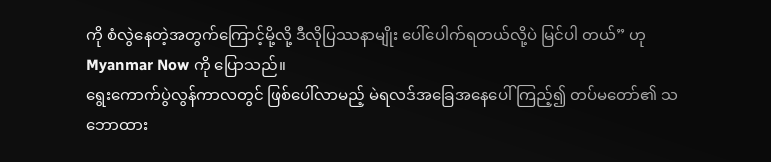ကို စံလွဲနေတဲ့အတွက်ကြောင့်မို့လို့ ဒီလိုပြဿနာမျိုး ပေါ်ပေါက်ရတယ်လို့ပဲ မြင်ပါ တယ်” ဟု Myanmar Now ကို ပြောသည်။
ရွေးကောက်ပွဲလွန်ကာလတွင် ဖြစ်ပေါ်လာမည့် မဲရလဒ်အခြေအနေပေါ် ကြည့်၍ တပ်မတော်၏ သဘောထား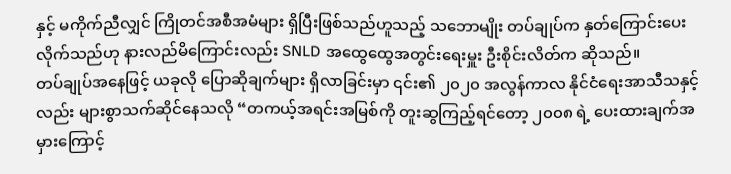နှင့် မကိုက်ညီလျှင် ကြိုတင်အစီအမံများ ရှိပြီးဖြစ်သည်ဟူသည့် သဘောမျိုး တပ်ချုပ်က နှတ်ကြောင်းပေးလိုက်သည်ဟု နားလည်မိကြောင်းလည်း SNLD အထွေထွေအတွင်းရေးမှူး ဦးစိုင်းလိတ်က ဆိုသည်။
တပ်ချုပ်အနေဖြင့် ယခုလို ပြောဆိုချက်များ ရှိလာခြင်းမှာ ၎င်း၏ ၂၀၂၀ အလွန်ကာလ နိုင်ငံရေးအာသီသနှင့်လည်း များစွာသက်ဆိုင်နေသလို “တကယ့်အရင်းအမြစ်ကို တူးဆွကြည့်ရင်တော့ ၂၀၀၈ ရဲ့ ပေးထားချက်အမှားကြောင့်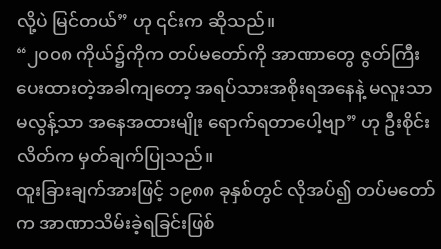လို့ပဲ မြင်တယ်” ဟု ၎င်းက ဆိုသည်။
“၂၀၀၈ ကိုယ်၌ကိုက တပ်မတော်ကို အာဏာတွေ ဇွတ်ကြီးပေးထားတဲ့အခါကျတော့ အရပ်သားအစိုးရအနေနဲ့ မလူးသာမလွန့်သာ အနေအထားမျိုး ရောက်ရတာပေါ့ဗျာ” ဟု ဦးစိုင်းလိတ်က မှတ်ချက်ပြုသည်။
ထူးခြားချက်အားဖြင့် ၁၉၈၈ ခုနှစ်တွင် လိုအပ်၍ တပ်မတော်က အာဏာသိမ်းခဲ့ရခြင်းဖြစ်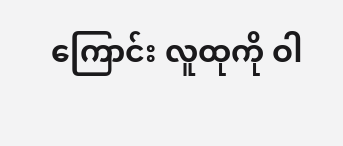ကြောင်း လူထုကို ဝါ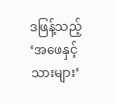ဒဖြန့်သည့် ‘အဖေနှင့်သားများ’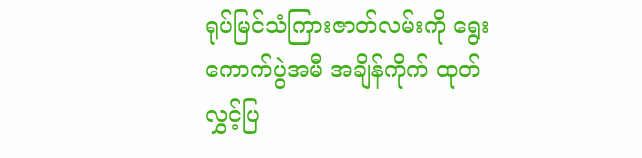ရုပ်မြင်သံကြားဇာတ်လမ်းကို ရွေးကောက်ပွဲအမီ အချိန်ကိုက် ထုတ်လွှင့်ပြ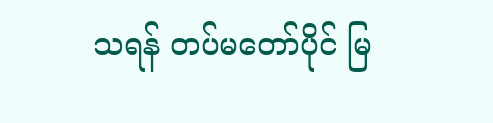သရန် တပ်မတော်ပိုင် မြ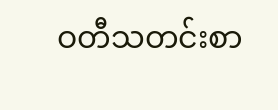ဝတီသတင်းစာ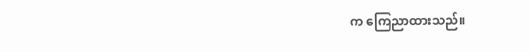က ကြေညာထားသည်။